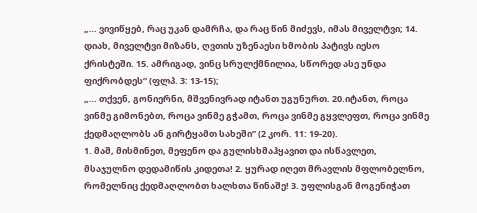„… ვივიწყებ, რაც უკან დამრჩა, და რაც წინ მიძევს, იმას მიველტვი; 14. დიახ, მიველტვი მიზანს, ღვთის უზენაესი ხმობის პატივს იესო ქრისტეში. 15. ამრიგად, ვინც სრულქმნილია, სწორედ ასე უნდა ფიქრობდეს” (ფლპ. 3: 13-15);
„… თქვენ, გონიერნი, მშვენივრად იტანთ უგუნურთ. 20.იტანთ, როცა ვინმე გიმონებთ, როცა ვინმე გჭამთ, როცა ვინმე გყვლეფთ, როცა ვინმე ქედმაღლობს ან გირტყამთ სახეში” (2 კორ. 11: 19-20).
1. მაშ, მისმინეთ, მეფენო და გულისხმაჰყავით და ისწავლეთ, მსაჯულნო დედამიწის კიდეთა! 2. ყურად იღეთ მრავლის მფლობელნო, რომელნიც ქედმაღლობთ ხალხთა წინაშე! 3. უფლისგან მოგენიჭათ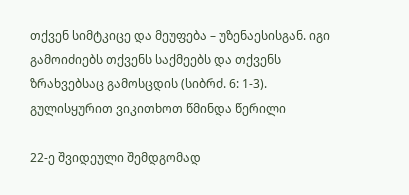თქვენ სიმტკიცე და მეუფება – უზენაესისგან. იგი გამოიძიებს თქვენს საქმეებს და თქვენს ზრახვებსაც გამოსცდის (სიბრძ. 6: 1-3).
გულისყურით ვიკითხოთ წმინდა წერილი

22-ე შვიდეული შემდგომად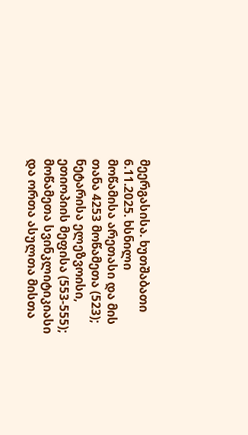მეერგასისა. ხუთშაბათი
6.11.2025. ხსნილი
მოწამისა არეთასი და მის თანა 4253 მოწამეთა (523); ნეტარისა ელეზვოისი, ეთიოპიის მეფისა (553-555); მოწამეთა სვინკლიტიკიასი და ორთა ასულთა მისთა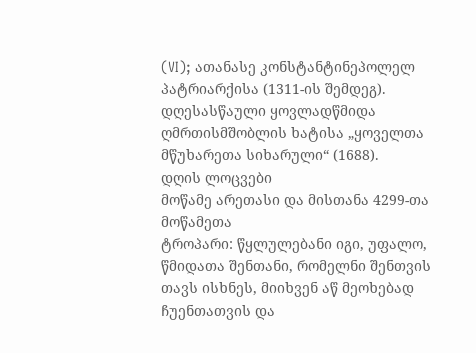(VI); ათანასე კონსტანტინეპოლელ პატრიარქისა (1311-ის შემდეგ). დღესასწაული ყოვლადწმიდა ღმრთისმშობლის ხატისა „ყოველთა მწუხარეთა სიხარული“ (1688).
დღის ლოცვები
მოწამე არეთასი და მისთანა 4299-თა მოწამეთა
ტროპარი: წყლულებანი იგი, უფალო, წმიდათა შენთანი, რომელნი შენთვის თავს ისხნეს, მიიხვენ აწ მეოხებად ჩუენთათვის და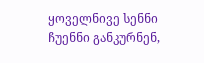ყოველნივე სენნი ჩუენნი განკურნენ,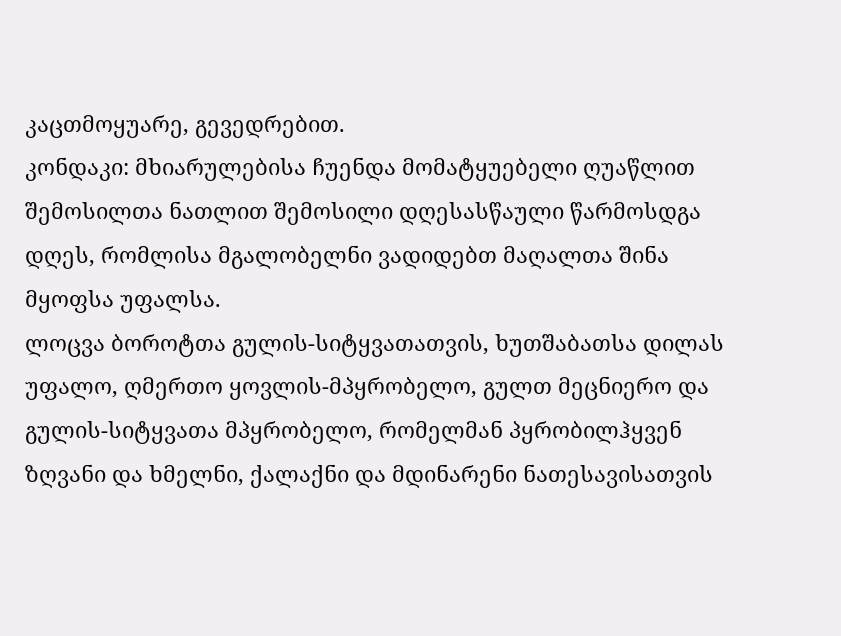კაცთმოყუარე, გევედრებით.
კონდაკი: მხიარულებისა ჩუენდა მომატყუებელი ღუაწლით შემოსილთა ნათლით შემოსილი დღესასწაული წარმოსდგა დღეს, რომლისა მგალობელნი ვადიდებთ მაღალთა შინა მყოფსა უფალსა.
ლოცვა ბოროტთა გულის-სიტყვათათვის, ხუთშაბათსა დილას
უფალო, ღმერთო ყოვლის-მპყრობელო, გულთ მეცნიერო და გულის-სიტყვათა მპყრობელო, რომელმან პყრობილჰყვენ ზღვანი და ხმელნი, ქალაქნი და მდინარენი ნათესავისათვის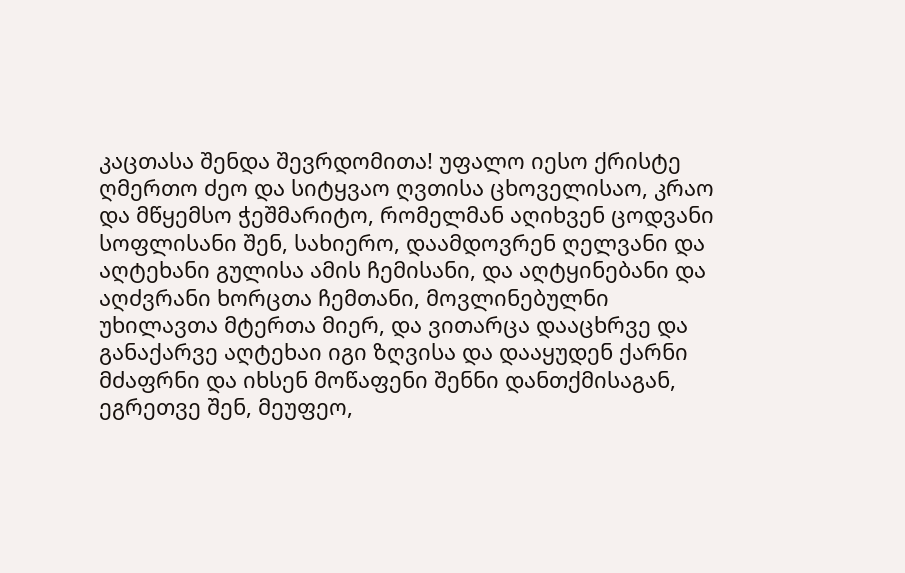კაცთასა შენდა შევრდომითა! უფალო იესო ქრისტე ღმერთო ძეო და სიტყვაო ღვთისა ცხოველისაო, კრაო და მწყემსო ჭეშმარიტო, რომელმან აღიხვენ ცოდვანი სოფლისანი შენ, სახიერო, დაამდოვრენ ღელვანი და აღტეხანი გულისა ამის ჩემისანი, და აღტყინებანი და აღძვრანი ხორცთა ჩემთანი, მოვლინებულნი უხილავთა მტერთა მიერ, და ვითარცა დააცხრვე და განაქარვე აღტეხაი იგი ზღვისა და დააყუდენ ქარნი მძაფრნი და იხსენ მოწაფენი შენნი დანთქმისაგან, ეგრეთვე შენ, მეუფეო,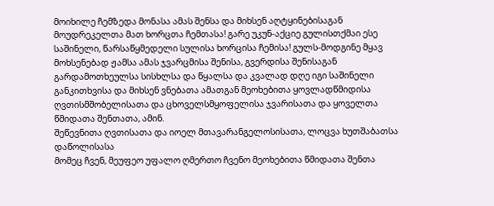მოიხილე ჩემზედა მონასა ამას შენსა და მიხსენ აღტყინებისაგან მოუდრეკელთა მათ ხორცთა ჩემთასა! გარე უკუნ-აქციე გულისთქმაი ესე საშინელი, წარსაწყმედელი სულისა ხორცისა ჩემისა! გულს-მოდგინე მყავ მოხსენებად ჟამსა ამას ჯვარცმისა შენისა, გვერდისა შენისაგან გარდამოთხეულსა სისხლსა და წყალსა და კვალად დღე იგი საშინელი განკითხვისა და მიხსენ ვნებათა ამათგან მეოხებითა ყოვლადწმიდისა ღვთისმშობელისათა და ცხოველსმყოფელისა ჯვარისათა და ყოველთა წმიდათა შენთათა, ამინ.
შეწევნითა ღვთისათა და იოელ მთავარანგელოსისათა, ლოცვა ხუთშაბათსა დაწოლისასა
მომეც ჩვენ, მეუფეო უფალო ღმერთო ჩვენო მეოხებითა წმიდათა შენთა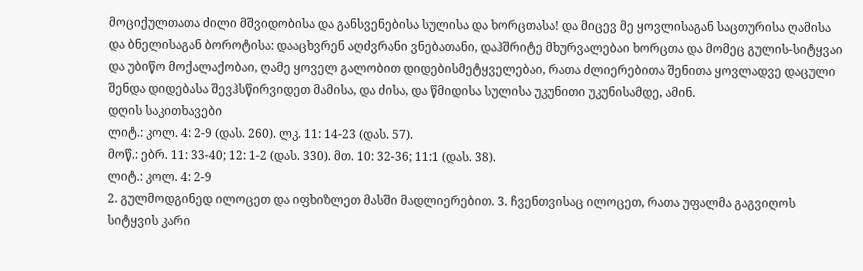მოციქულთათა ძილი მშვიდობისა და განსვენებისა სულისა და ხორცთასა! და მიცევ მე ყოვლისაგან საცთურისა ღამისა და ბნელისაგან ბოროტისა: დააცხვრენ აღძვრანი ვნებათანი, დაჰშრიტე მხურვალებაი ხორცთა და მომეც გულის-სიტყვაი და უბიწო მოქალაქობაი, ღამე ყოველ გალობით დიდებისმეტყველებაი, რათა ძლიერებითა შენითა ყოვლადვე დაცული შენდა დიდებასა შევჰსწირვიდეთ მამისა, და ძისა, და წმიდისა სულისა უკუნითი უკუნისამდე, ამინ.
დღის საკითხავები
ლიტ.: კოლ. 4: 2-9 (დას. 260). ლკ. 11: 14-23 (დას. 57).
მოწ.: ებრ. 11: 33-40; 12: 1-2 (დას. 330). მთ. 10: 32-36; 11:1 (დას. 38).
ლიტ.: კოლ. 4: 2-9
2. გულმოდგინედ ილოცეთ და იფხიზლეთ მასში მადლიერებით. 3. ჩვენთვისაც ილოცეთ, რათა უფალმა გაგვიღოს სიტყვის კარი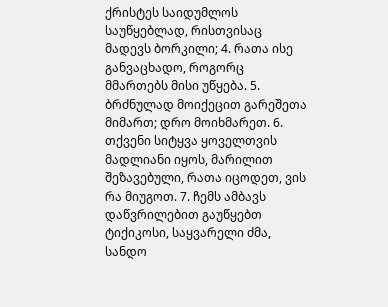ქრისტეს საიდუმლოს საუწყებლად, რისთვისაც მადევს ბორკილი; 4. რათა ისე განვაცხადო, როგორც მმართებს მისი უწყება. 5. ბრძნულად მოიქეცით გარეშეთა მიმართ; დრო მოიხმარეთ. 6. თქვენი სიტყვა ყოველთვის მადლიანი იყოს, მარილით შეზავებული, რათა იცოდეთ, ვის რა მიუგოთ. 7. ჩემს ამბავს დაწვრილებით გაუწყებთ ტიქიკოსი, საყვარელი ძმა, სანდო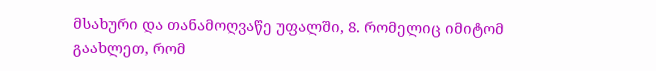მსახური და თანამოღვაწე უფალში, 8. რომელიც იმიტომ გაახლეთ, რომ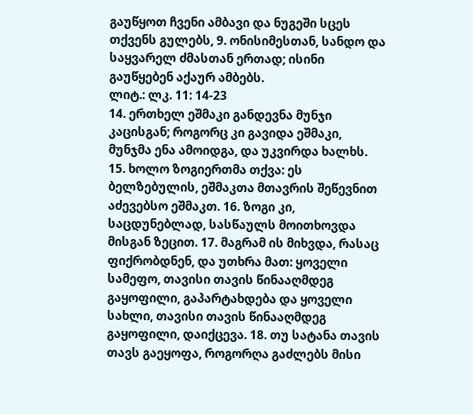გაუწყოთ ჩვენი ამბავი და ნუგეში სცეს თქვენს გულებს, 9. ონისიმესთან, სანდო და საყვარელ ძმასთან ერთად; ისინი გაუწყებენ აქაურ ამბებს.
ლიტ.: ლკ. 11: 14-23
14. ერთხელ ეშმაკი განდევნა მუნჯი კაცისგან; როგორც კი გავიდა ეშმაკი, მუნჯმა ენა ამოიდგა, და უკვირდა ხალხს. 15. ხოლო ზოგიერთმა თქვა: ეს ბელზებულის, ეშმაკთა მთავრის შეწევნით აძევებსო ეშმაკთ. 16. ზოგი კი, საცდუნებლად, სასწაულს მოითხოვდა მისგან ზეცით. 17. მაგრამ ის მიხვდა, რასაც ფიქრობდნენ, და უთხრა მათ: ყოველი სამეფო, თავისი თავის წინააღმდეგ გაყოფილი, გაპარტახდება და ყოველი სახლი, თავისი თავის წინააღმდეგ გაყოფილი, დაიქცევა. 18. თუ სატანა თავის თავს გაეყოფა, როგორღა გაძლებს მისი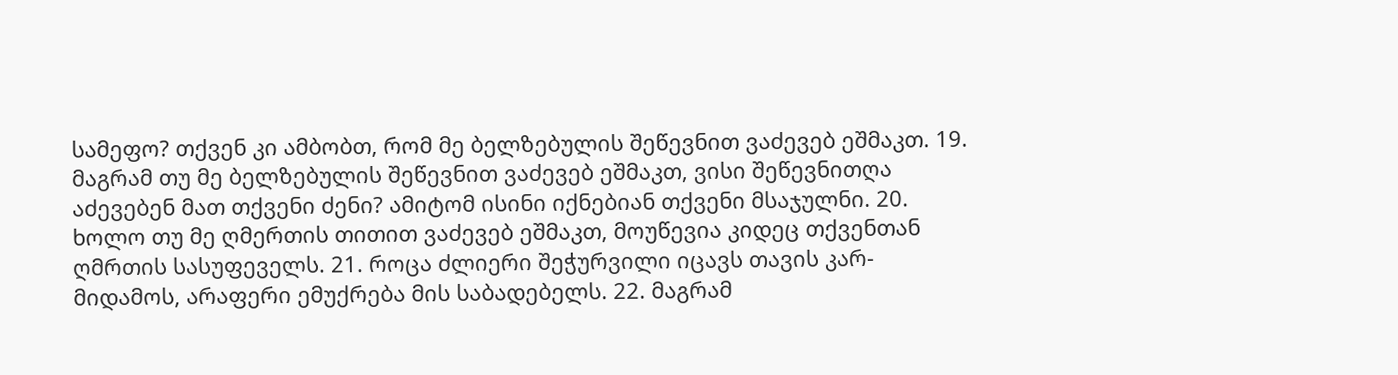სამეფო? თქვენ კი ამბობთ, რომ მე ბელზებულის შეწევნით ვაძევებ ეშმაკთ. 19. მაგრამ თუ მე ბელზებულის შეწევნით ვაძევებ ეშმაკთ, ვისი შეწევნითღა აძევებენ მათ თქვენი ძენი? ამიტომ ისინი იქნებიან თქვენი მსაჯულნი. 20. ხოლო თუ მე ღმერთის თითით ვაძევებ ეშმაკთ, მოუწევია კიდეც თქვენთან ღმრთის სასუფეველს. 21. როცა ძლიერი შეჭურვილი იცავს თავის კარ-მიდამოს, არაფერი ემუქრება მის საბადებელს. 22. მაგრამ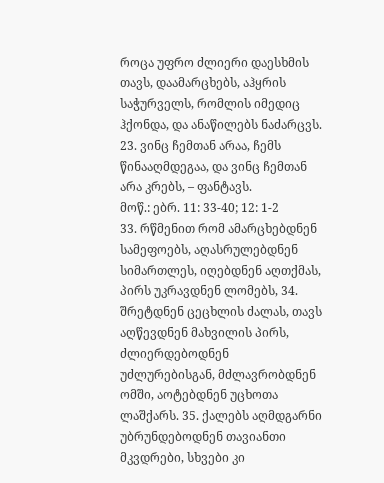როცა უფრო ძლიერი დაესხმის თავს, დაამარცხებს, აჰყრის საჭურველს, რომლის იმედიც ჰქონდა, და ანაწილებს ნაძარცვს. 23. ვინც ჩემთან არაა, ჩემს წინააღმდეგაა, და ვინც ჩემთან არა კრებს, – ფანტავს.
მოწ.: ებრ. 11: 33-40; 12: 1-2
33. რწმენით რომ ამარცხებდნენ სამეფოებს, აღასრულებდნენ სიმართლეს, იღებდნენ აღთქმას, პირს უკრავდნენ ლომებს, 34. შრეტდნენ ცეცხლის ძალას, თავს აღწევდნენ მახვილის პირს, ძლიერდებოდნენ უძლურებისგან, მძლავრობდნენ ომში, აოტებდნენ უცხოთა ლაშქარს. 35. ქალებს აღმდგარნი უბრუნდებოდნენ თავიანთი მკვდრები, სხვები კი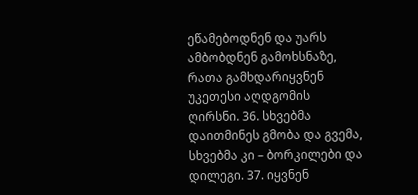ეწამებოდნენ და უარს ამბობდნენ გამოხსნაზე, რათა გამხდარიყვნენ უკეთესი აღდგომის ღირსნი. 36. სხვებმა დაითმინეს გმობა და გვემა, სხვებმა კი – ბორკილები და დილეგი. 37. იყვნენ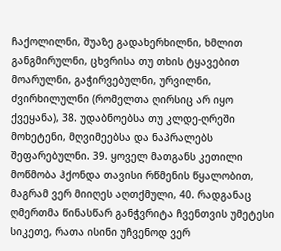ჩაქოლილნი, შუაზე გადახერხილნი, ხმლით განგმირულნი, ცხვრისა თუ თხის ტყავებით მოარულნი, გაჭირვებულნი, ურვილნი, ძვირხილულნი (რომელთა ღირსიც არ იყო ქვეყანა), 38. უდაბნოებსა თუ კლდე-ღრეში მოხეტენი, მღვიმეებსა და ნაპრალებს შეფარებულნი. 39. ყოველ მათგანს კეთილი მოწმობა ჰქონდა თავისი რწმენის წყალობით, მაგრამ ვერ მიიღეს აღთქმული, 40. რადგანაც ღმერთმა წინასწარ განჭვრიტა ჩვენთვის უმეტესი სიკეთე, რათა ისინი უჩვენოდ ვერ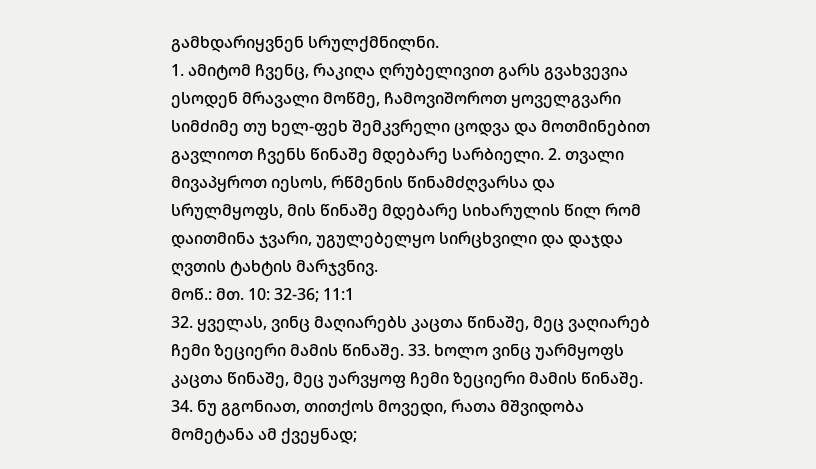გამხდარიყვნენ სრულქმნილნი.
1. ამიტომ ჩვენც, რაკიღა ღრუბელივით გარს გვახვევია ესოდენ მრავალი მოწმე, ჩამოვიშოროთ ყოველგვარი სიმძიმე თუ ხელ-ფეხ შემკვრელი ცოდვა და მოთმინებით გავლიოთ ჩვენს წინაშე მდებარე სარბიელი. 2. თვალი მივაპყროთ იესოს, რწმენის წინამძღვარსა და სრულმყოფს, მის წინაშე მდებარე სიხარულის წილ რომ დაითმინა ჯვარი, უგულებელყო სირცხვილი და დაჯდა ღვთის ტახტის მარჯვნივ.
მოწ.: მთ. 10: 32-36; 11:1
32. ყველას, ვინც მაღიარებს კაცთა წინაშე, მეც ვაღიარებ ჩემი ზეციერი მამის წინაშე. 33. ხოლო ვინც უარმყოფს კაცთა წინაშე, მეც უარვყოფ ჩემი ზეციერი მამის წინაშე. 34. ნუ გგონიათ, თითქოს მოვედი, რათა მშვიდობა მომეტანა ამ ქვეყნად;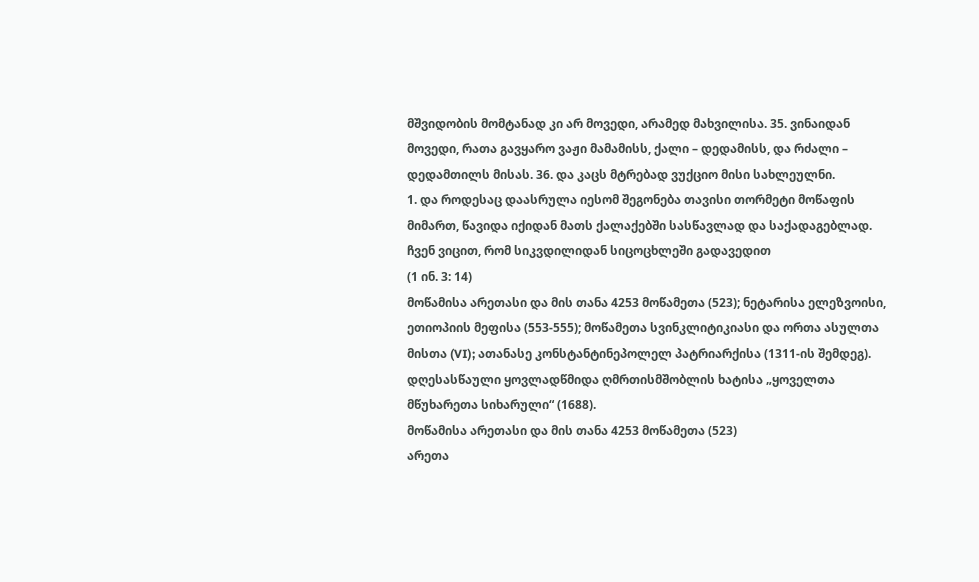მშვიდობის მომტანად კი არ მოვედი, არამედ მახვილისა. 35. ვინაიდან მოვედი, რათა გავყარო ვაჟი მამამისს, ქალი – დედამისს, და რძალი – დედამთილს მისას. 36. და კაცს მტრებად ვუქციო მისი სახლეულნი.
1. და როდესაც დაასრულა იესომ შეგონება თავისი თორმეტი მოწაფის მიმართ, წავიდა იქიდან მათს ქალაქებში სასწავლად და საქადაგებლად.
ჩვენ ვიცით, რომ სიკვდილიდან სიცოცხლეში გადავედით
(1 ინ. 3: 14)
მოწამისა არეთასი და მის თანა 4253 მოწამეთა (523); ნეტარისა ელეზვოისი, ეთიოპიის მეფისა (553-555); მოწამეთა სვინკლიტიკიასი და ორთა ასულთა მისთა (VI); ათანასე კონსტანტინეპოლელ პატრიარქისა (1311-ის შემდეგ). დღესასწაული ყოვლადწმიდა ღმრთისმშობლის ხატისა „ყოველთა მწუხარეთა სიხარული“ (1688).
მოწამისა არეთასი და მის თანა 4253 მოწამეთა (523)
არეთა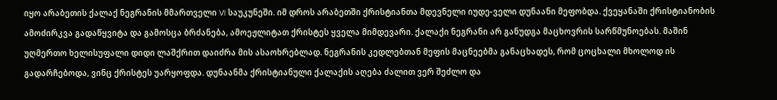იყო არაბეთის ქალაქ ნეგრანის მმართველი VI საუკუნეში. იმ დროს არაბეთში ქრისტიანთა მდევნელი იუდე-ველი დუნაანი მეფობდა. ქვეყანაში ქრისტიანობის ამოძირკვა გადაწყვიტა და გამოსცა ბრძანება, ამოეჟლიტათ ქრისტეს ყველა მიმდევარი. ქალაქი ნეგრანი არ განუდგა მაცხოვრის სარწმუნოებას. მაშინ უღმერთო ხელისუფალი დიდი ლაშქრით დაიძრა მის ასაოხრებლად. ნეგრანის კედლებთან მეფის მაცნეებმა განაცხადეს, რომ ცოცხალი მხოლოდ ის გადარჩებოდა, ვინც ქრისტეს უარყოფდა. დუნაანმა ქრისტიანული ქალაქის აღება ძალით ვერ შეძლო და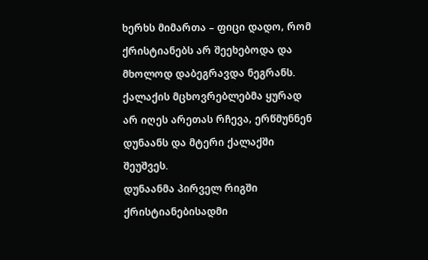ხერხს მიმართა – ფიცი დადო, რომ ქრისტიანებს არ შეეხებოდა და მხოლოდ დაბეგრავდა ნეგრანს. ქალაქის მცხოვრებლებმა ყურად არ იღეს არეთას რჩევა, ერწმუნნენ დუნაანს და მტერი ქალაქში შეუშვეს.
დუნაანმა პირველ რიგში ქრისტიანებისადმი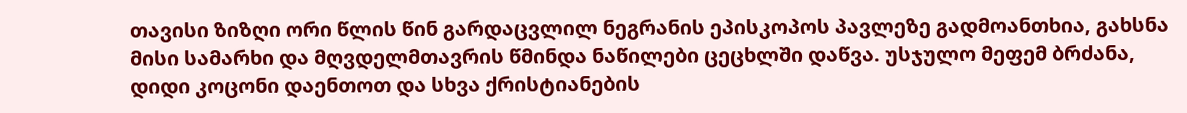თავისი ზიზღი ორი წლის წინ გარდაცვლილ ნეგრანის ეპისკოპოს პავლეზე გადმოანთხია, გახსნა მისი სამარხი და მღვდელმთავრის წმინდა ნაწილები ცეცხლში დაწვა. უსჯულო მეფემ ბრძანა, დიდი კოცონი დაენთოთ და სხვა ქრისტიანების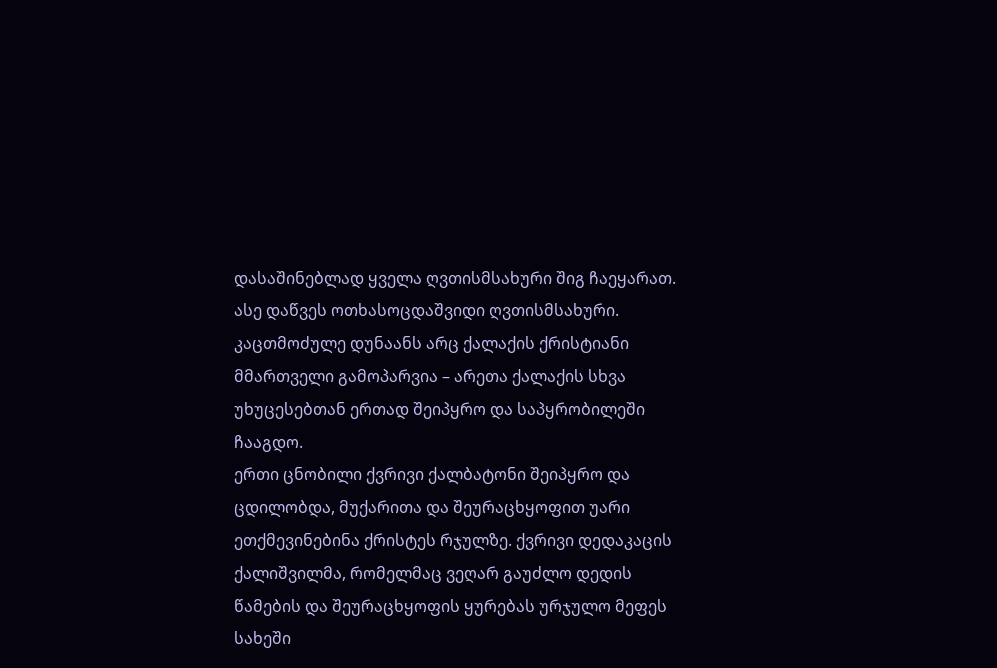დასაშინებლად ყველა ღვთისმსახური შიგ ჩაეყარათ. ასე დაწვეს ოთხასოცდაშვიდი ღვთისმსახური.
კაცთმოძულე დუნაანს არც ქალაქის ქრისტიანი მმართველი გამოპარვია – არეთა ქალაქის სხვა უხუცესებთან ერთად შეიპყრო და საპყრობილეში ჩააგდო.
ერთი ცნობილი ქვრივი ქალბატონი შეიპყრო და ცდილობდა, მუქარითა და შეურაცხყოფით უარი ეთქმევინებინა ქრისტეს რჯულზე. ქვრივი დედაკაცის ქალიშვილმა, რომელმაც ვეღარ გაუძლო დედის წამების და შეურაცხყოფის ყურებას ურჯულო მეფეს სახეში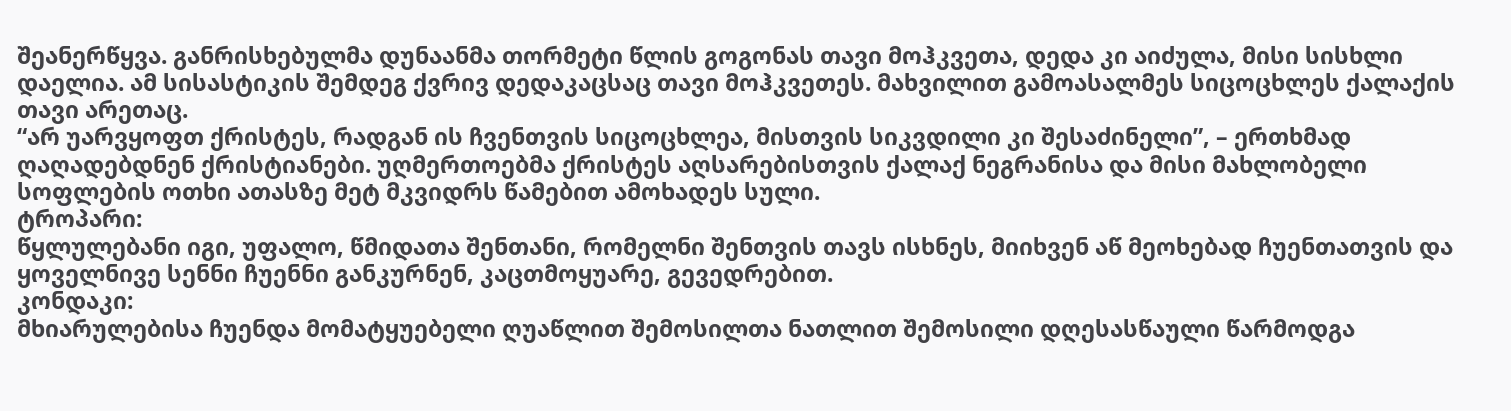შეანერწყვა. განრისხებულმა დუნაანმა თორმეტი წლის გოგონას თავი მოჰკვეთა, დედა კი აიძულა, მისი სისხლი დაელია. ამ სისასტიკის შემდეგ ქვრივ დედაკაცსაც თავი მოჰკვეთეს. მახვილით გამოასალმეს სიცოცხლეს ქალაქის თავი არეთაც.
“არ უარვყოფთ ქრისტეს, რადგან ის ჩვენთვის სიცოცხლეა, მისთვის სიკვდილი კი შესაძინელი”, – ერთხმად ღაღადებდნენ ქრისტიანები. უღმერთოებმა ქრისტეს აღსარებისთვის ქალაქ ნეგრანისა და მისი მახლობელი სოფლების ოთხი ათასზე მეტ მკვიდრს წამებით ამოხადეს სული.
ტროპარი:
წყლულებანი იგი, უფალო, წმიდათა შენთანი, რომელნი შენთვის თავს ისხნეს, მიიხვენ აწ მეოხებად ჩუენთათვის და ყოველნივე სენნი ჩუენნი განკურნენ, კაცთმოყუარე, გევედრებით.
კონდაკი:
მხიარულებისა ჩუენდა მომატყუებელი ღუაწლით შემოსილთა ნათლით შემოსილი დღესასწაული წარმოდგა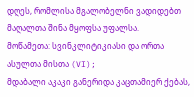დღეს, რომლისა მგალობელნი ვადიდებთ მაღალთა შინა მყოფსა უფალსა.
მოწამეთა: სვინკლიტიკიასი და ორთა ასულთა მისთა (VI);
მდაბალი აკაკი განერიდა კაცთამიერ ქებას,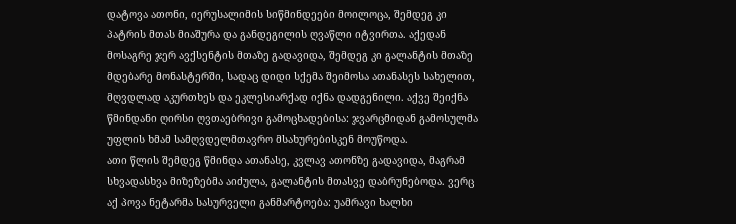დატოვა ათონი, იერუსალიმის სიწმინდეები მოილოცა, შემდეგ კი პატრის მთას მიაშურა და განდეგილის ღვაწლი იტვირთა. აქედან მოსაგრე ჯერ ავქსენტის მთაზე გადავიდა, შემდეგ კი გალანტის მთაზე მდებარე მონასტერში, სადაც დიდი სქემა შეიმოსა ათანასეს სახელით, მღვდლად აკურთხეს და ეკლესიარქად იქნა დადგენილი. აქვე შეიქნა წმინდანი ღირსი ღვთაებრივი გამოცხადებისა: ჯვარცმიდან გამოსულმა უფლის ხმამ სამღვდელმთავრო მსახურებისკენ მოუწოდა.
ათი წლის შემდეგ წმინდა ათანასე, კვლავ ათონზე გადავიდა, მაგრამ სხვადასხვა მიზეზებმა აიძულა, გალანტის მთასვე დაბრუნებოდა. ვერც აქ პოვა ნეტარმა სასურველი განმარტოება: უამრავი ხალხი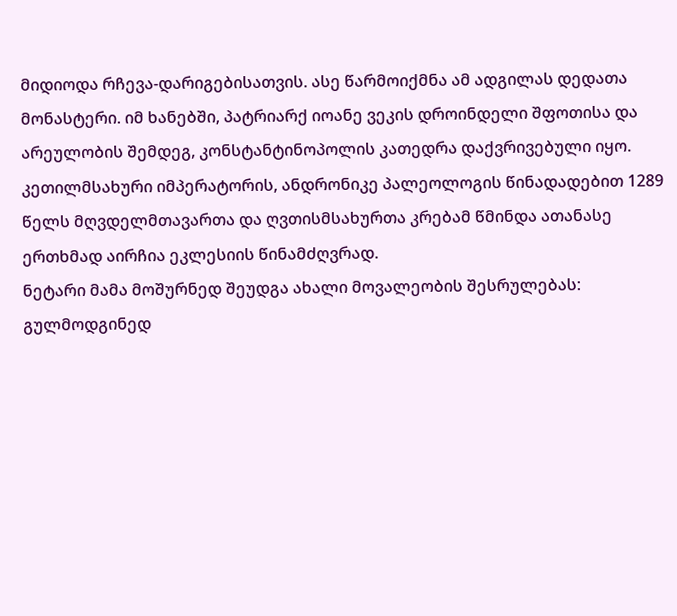მიდიოდა რჩევა-დარიგებისათვის. ასე წარმოიქმნა ამ ადგილას დედათა მონასტერი. იმ ხანებში, პატრიარქ იოანე ვეკის დროინდელი შფოთისა და არეულობის შემდეგ, კონსტანტინოპოლის კათედრა დაქვრივებული იყო. კეთილმსახური იმპერატორის, ანდრონიკე პალეოლოგის წინადადებით 1289 წელს მღვდელმთავართა და ღვთისმსახურთა კრებამ წმინდა ათანასე ერთხმად აირჩია ეკლესიის წინამძღვრად.
ნეტარი მამა მოშურნედ შეუდგა ახალი მოვალეობის შესრულებას: გულმოდგინედ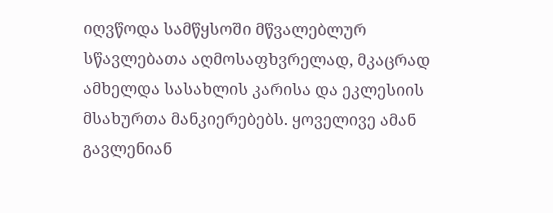იღვწოდა სამწყსოში მწვალებლურ სწავლებათა აღმოსაფხვრელად, მკაცრად ამხელდა სასახლის კარისა და ეკლესიის მსახურთა მანკიერებებს. ყოველივე ამან გავლენიან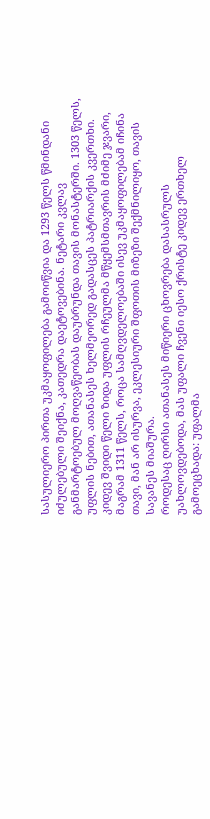სასულიერო პირთა უკმაყოფილება გამოიწვია და 1293 წელს წმინდანი იძულებული შეიქნა, კათედრა დაეტოვებინა. ნეტარი კვლავ განმარტოებულ მოღვაწეობას დაუბრუნდა თავის მონასტერში. 1303 წელს, უფლის ნებით, ათანასეს ხელმეორედ გადასცეს პატრიარქის კვერთხი. კიდევ შვიდი წელი ზიდა უფლის რჩეულმა მწყემსმთავრის მძიმე ჯვარი, მაგრამ 1311 წელს, როცა სამღვდელოებაში ისევ უკმაყოფილებამ იჩინა თავი, მან არ ისურვა, ეკლესიური შფოთის მიზეზი შექმნილიყო, თავის სავანეს მიაშურა.
როდესაც ღირსი ათანასეს მიწიერი ცხოვრება დასასრულს უახლოვდებოდა, მას უფალი ჩვენი იესო ქრისტე კიდევ ერთხელ გამოეცხადა: უფალმა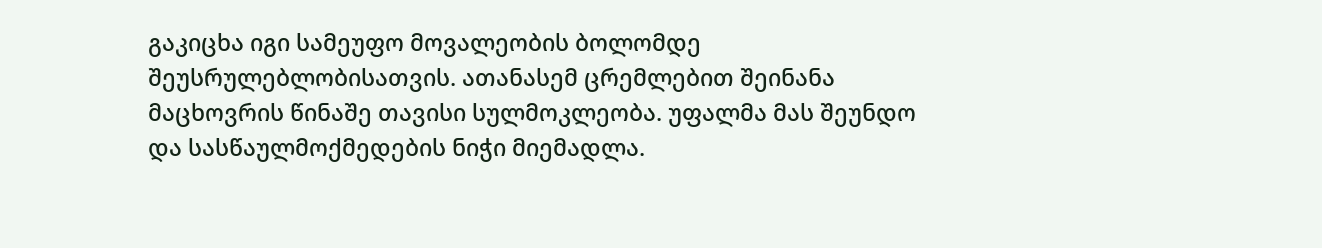გაკიცხა იგი სამეუფო მოვალეობის ბოლომდე შეუსრულებლობისათვის. ათანასემ ცრემლებით შეინანა მაცხოვრის წინაშე თავისი სულმოკლეობა. უფალმა მას შეუნდო და სასწაულმოქმედების ნიჭი მიემადლა.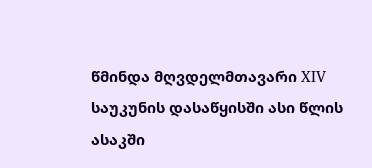წმინდა მღვდელმთავარი XIV საუკუნის დასაწყისში ასი წლის ასაკში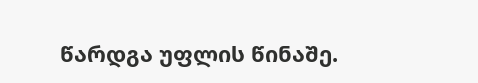წარდგა უფლის წინაშე.